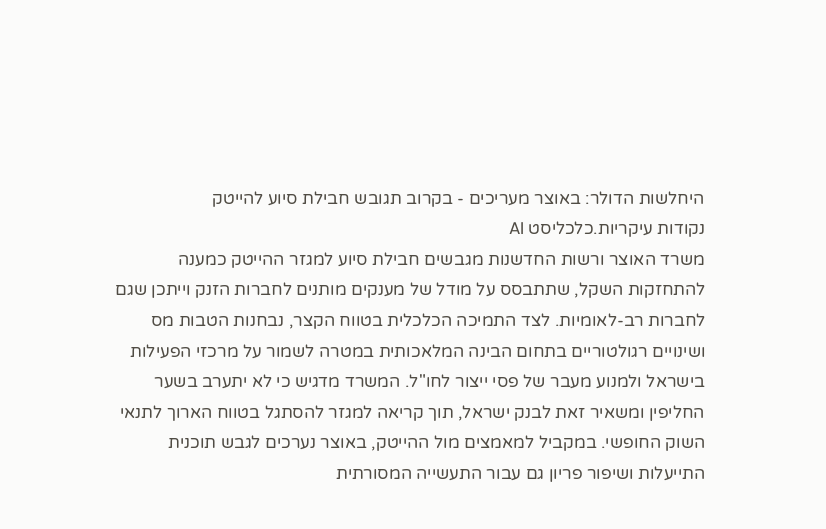היחלשות הדולר: באוצר מעריכים - בקרוב תגובש חבילת סיוע להייטק
נקודות עיקריות.כלכליסט AI
משרד האוצר ורשות החדשנות מגבשים חבילת סיוע למגזר ההייטק כמענה להתחזקות השקל, שתתבסס על מודל של מענקים מותנים לחברות הזנק וייתכן שגם לחברות רב-לאומיות. לצד התמיכה הכלכלית בטווח הקצר, נבחנות הטבות מס ושינויים רגולטוריים בתחום הבינה המלאכותית במטרה לשמור על מרכזי הפעילות בישראל ולמנוע מעבר של פסי ייצור לחו"ל. המשרד מדגיש כי לא יתערב בשער החליפין ומשאיר זאת לבנק ישראל, תוך קריאה למגזר להסתגל בטווח הארוך לתנאי השוק החופשי. במקביל למאמצים מול ההייטק, באוצר נערכים לגבש תוכנית התייעלות ושיפור פריון גם עבור התעשייה המסורתית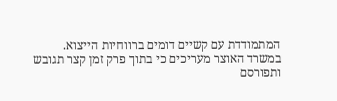המתמודדת עם קשיים דומים ברווחיות הייצוא.
במשרד האוצר מעריכים כי בתוך פרק זמן קצר תגובש ותפורסם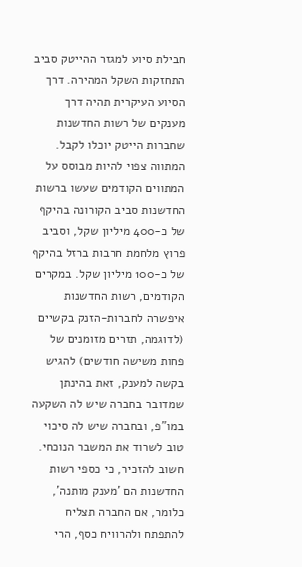חבילת סיוע למגזר ההייטק סביב התחזקות השקל המהירה. דרך הסיוע העיקרית תהיה דרך מענקים של רשות החדשנות שחברות הייטק יוכלו לקבל. המתווה צפוי להיות מבוסס על המתווים הקודמים שעשו ברשות החדשנות סביב הקורונה בהיקף של כ-400 מיליון שקל, וסביב פרוץ מלחמת חרבות ברזל בהיקף של כ-100 מיליון שקל. במקרים הקודמים, רשות החדשנות איפשרה לחברות-הזנק בקשיים (לדוגמה, תזרים מזומנים של פחות משישה חודשים) להגיש בקשה למענק, זאת בהינתן שמדובר בחברה שיש לה השקעה במו"פ, ובחברה שיש לה סיכוי טוב לשרוד את המשבר הנוכחי. חשוב להזכיר, כי כספי רשות החדשנות הם 'מענק מותנה', כלומר, אם החברה תצליח להתפתח ולהרוויח כסף, הרי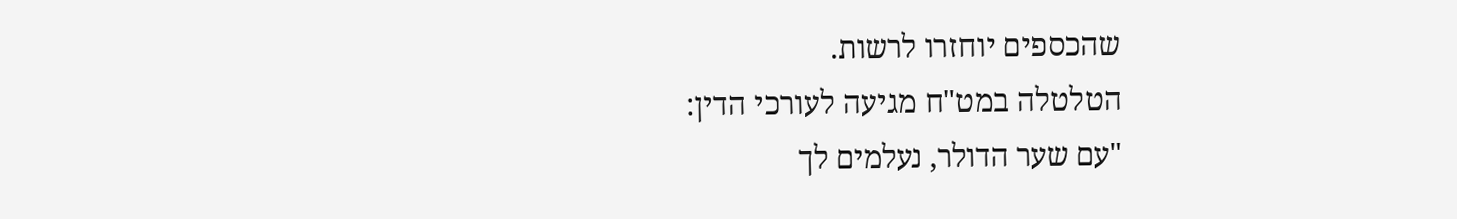שהכספים יוחזרו לרשות.
הטלטלה במט"ח מגיעה לעורכי הדין:
"עם שער הדולר, נעלמים לך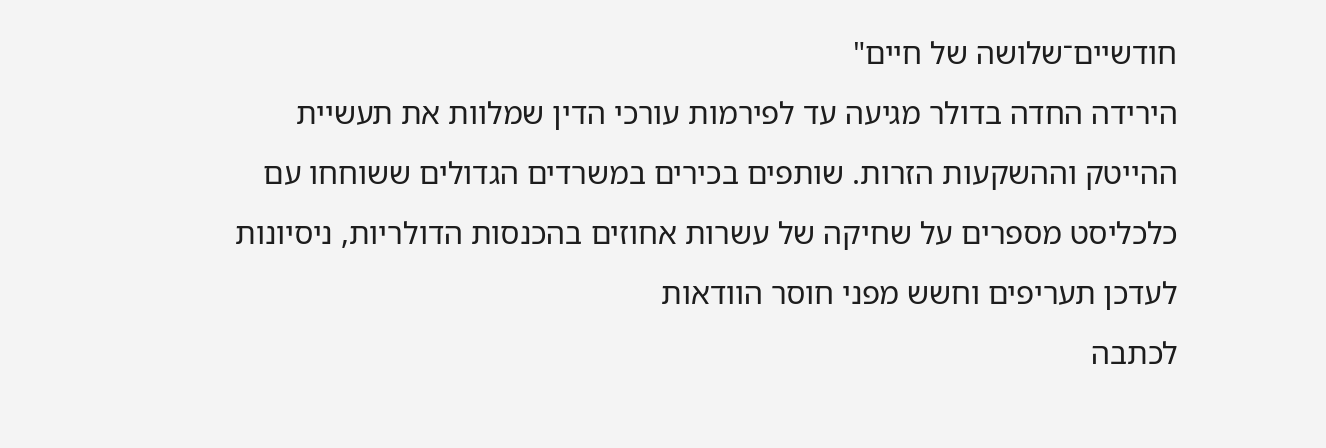חודשיים־שלושה של חיים"
הירידה החדה בדולר מגיעה עד לפירמות עורכי הדין שמלוות את תעשיית ההייטק וההשקעות הזרות. שותפים בכירים במשרדים הגדולים ששוחחו עם כלכליסט מספרים על שחיקה של עשרות אחוזים בהכנסות הדולריות, ניסיונות לעדכן תעריפים וחשש מפני חוסר הוודאות
לכתבה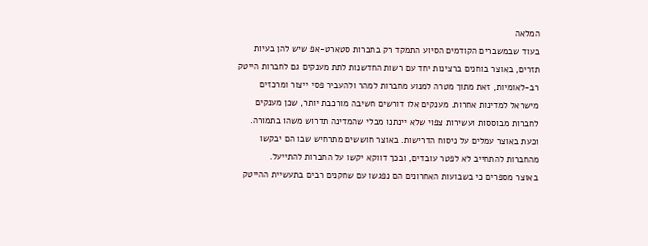המלאה
בעוד שבמשברים הקודמים הסיוע התמקד רק בחברות סטארט-אפ שיש להן בעיות תזרים, באוצר בוחנים ברצינות יחד עם רשות החדשנות לתת מענקים גם לחברות הייטק רב-לאומיות, זאת מתוך מטרה למנוע מחברות למהר ולהעביר פסי ייצור ומרכזים מישראל למדינות אחרות. מענקים אלו דורשים חשיבה מורכבת יותר, שכן מענקים לחברות מבוססות ועשירות צפוי שלא יינתנו מבלי שהמדינה תדרוש משהו בתמורה. וכעת באוצר עמלים על ניסוח הדרישות. באוצר חוששים מתרחיש שבו הם יבקשו מהחברות להתחייב לא לפטר עובדים, ובכך דווקא יקשו על החברות להתייעל.
באוצר מספרים כי בשבועות האחרונים הם נפגשו עם שחקנים רבים בתעשיית ההייטק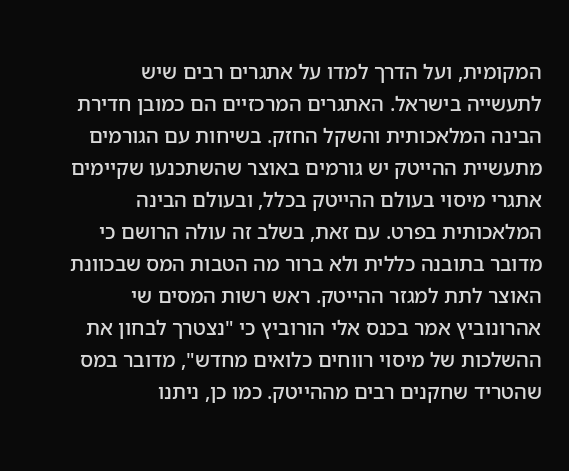המקומית, ועל הדרך למדו על אתגרים רבים שיש לתעשייה בישראל. האתגרים המרכזיים הם כמובן חדירת הבינה המלאכותית והשקל החזק. בשיחות עם הגורמים מתעשיית ההייטק יש גורמים באוצר שהשתכנעו שקיימים אתגרי מיסוי בעולם ההייטק בכלל, ובעולם הבינה המלאכותית בפרט. עם זאת, בשלב זה עולה הרושם כי מדובר בתובנה כללית ולא ברור מה הטבות המס שבכוונת האוצר לתת למגזר ההייטק. ראש רשות המסים שי אהרונוביץ אמר בכנס אלי הורוביץ כי "נצטרך לבחון את ההשלכות של מיסוי רווחים כלואים מחדש", מדובר במס שהטריד שחקנים רבים מההייטק. כמו כן, ניתנו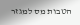הטבות מס למגזר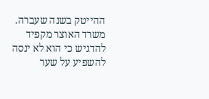ההייטק בשנה שעברה.
משרד האוצר מקפיד להדגיש כי הוא לא ינסה להשפיע על שער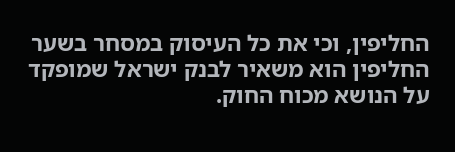החליפין, וכי את כל העיסוק במסחר בשער החליפין הוא משאיר לבנק ישראל שמופקד על הנושא מכוח החוק.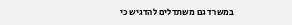במשרד גם משתדלים להדגיש כי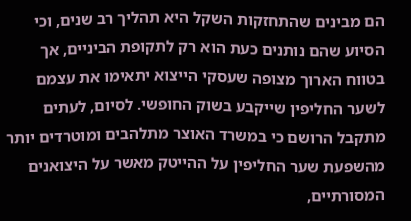הם מבינים שהתחזקות השקל היא תהליך רב שנים, וכי הסיוע שהם נותנים כעת הוא רק לתקופת הביניים, אך בטווח הארוך מצופה שעסקי הייצוא יתאימו את עצמם לשער החליפין שייקבע בשוק החופשי. לסיום, לעתים מתקבל הרושם כי במשרד האוצר מתלהבים ומוטרדים יותר מהשפעת שער החליפין על ההייטק מאשר על היצואנים המסורתיים,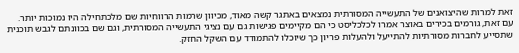זאת למרות שהיצואנים של התעשייה המסורתית נמצאים באתגר קשה מאוד, מכיוון שרמות הרווחיות שם מלכתחילה היו נמוכות יותר. עם זאת, גורמים בכירים באוצר אמרו לכלכליסט כי הם מקיימים פגישות גם עם נציגי התעשייה המסורתית, וגם שם בכוונתם לגבש תוכנית שתסייע לחברות מסורתיות להתייעל ולהעלות פריון כך שיוכלו להתמודד עם השקל החזק.